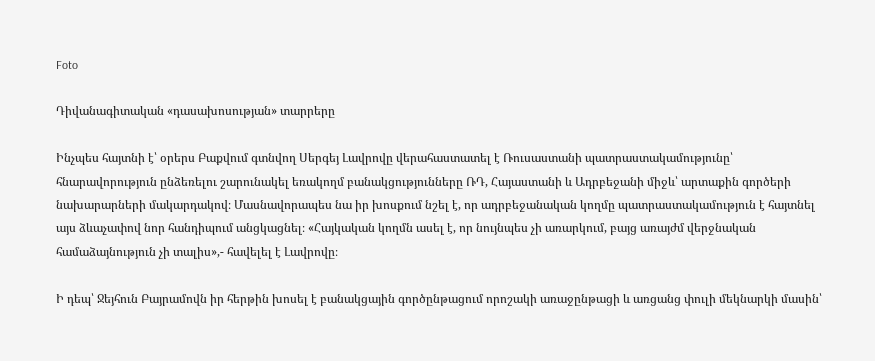Foto

Դիվանագիտական «դասախոսության» տարրերը

Ինչպես հայտնի է՝ օրերս Բաքվում գտնվող Սերգեյ Լավրովը վերահաստատել է Ռուսաստանի պատրաստակամությունը՝ հնարավորություն ընձեռելու շարունակել եռակողմ բանակցությունները ՌԴ, Հայաստանի և Ադրբեջանի միջև՝ արտաքին գործերի նախարարների մակարդակով։ Մասնավորապես նա իր խոսքում նշել է, որ ադրբեջանական կողմը պատրաստակամություն է հայտնել այս ձևաչափով նոր հանդիպում անցկացնել։ «Հայկական կողմն ասել է, որ նույնպես չի առարկում, բայց առայժմ վերջնական համաձայնություն չի տալիս»,- հավելել է Լավրովը։

Ի դեպ՝ Ջեյհուն Բայրամովն իր հերթին խոսել է բանակցային գործընթացում որոշակի առաջընթացի և առցանց փուլի մեկնարկի մասին՝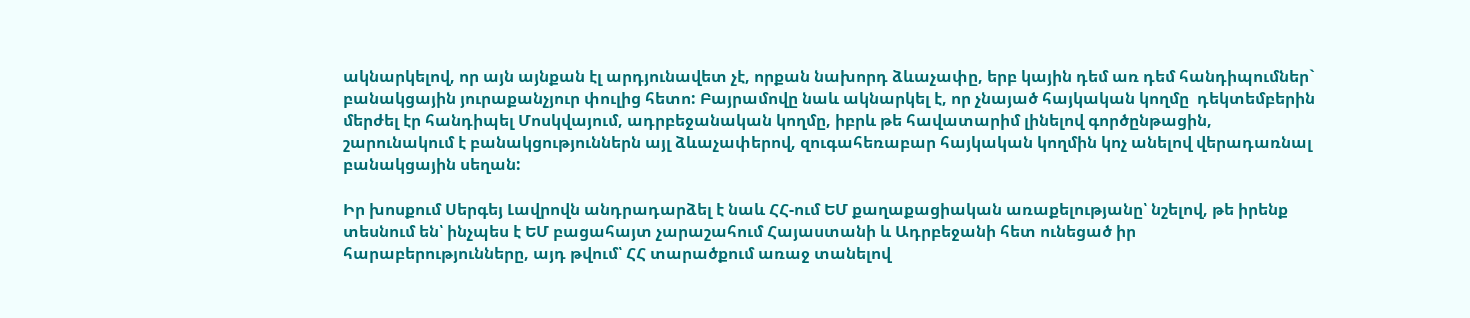ակնարկելով, որ այն այնքան էլ արդյունավետ չէ, որքան նախորդ ձևաչափը, երբ կային դեմ առ դեմ հանդիպումներ` բանակցային յուրաքանչյուր փուլից հետո: Բայրամովը նաև ակնարկել է, որ չնայած հայկական կողմը  դեկտեմբերին մերժել էր հանդիպել Մոսկվայում, ադրբեջանական կողմը, իբրև թե հավատարիմ լինելով գործընթացին, շարունակում է բանակցություններն այլ ձևաչափերով, զուգահեռաբար հայկական կողմին կոչ անելով վերադառնալ բանակցային սեղան:

Իր խոսքում Սերգեյ Լավրովն անդրադարձել է նաև ՀՀ-ում ԵՄ քաղաքացիական առաքելությանը՝ նշելով, թե իրենք տեսնում են՝ ինչպես է ԵՄ բացահայտ չարաշահում Հայաստանի և Ադրբեջանի հետ ունեցած իր հարաբերությունները, այդ թվում՝ ՀՀ տարածքում առաջ տանելով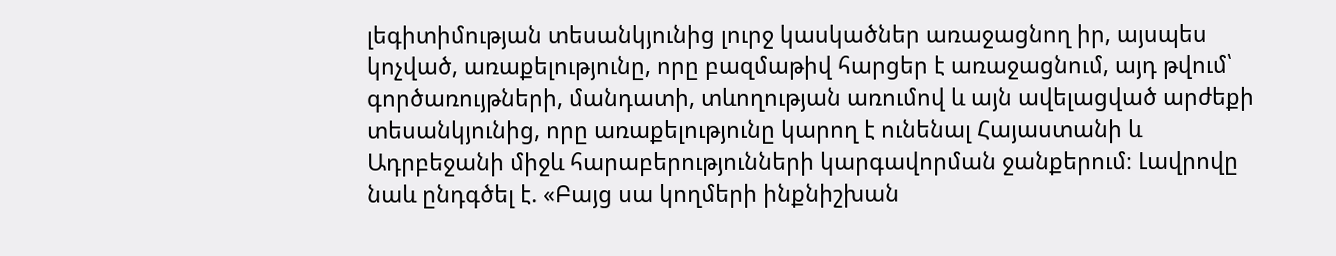լեգիտիմության տեսանկյունից լուրջ կասկածներ առաջացնող իր, այսպես կոչված, առաքելությունը, որը բազմաթիվ հարցեր է առաջացնում, այդ թվում՝ գործառույթների, մանդատի, տևողության առումով և այն ավելացված արժեքի տեսանկյունից, որը առաքելությունը կարող է ունենալ Հայաստանի և Ադրբեջանի միջև հարաբերությունների կարգավորման ջանքերում։ Լավրովը նաև ընդգծել է. «Բայց սա կողմերի ինքնիշխան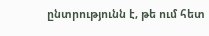ընտրությունն է, թե ում հետ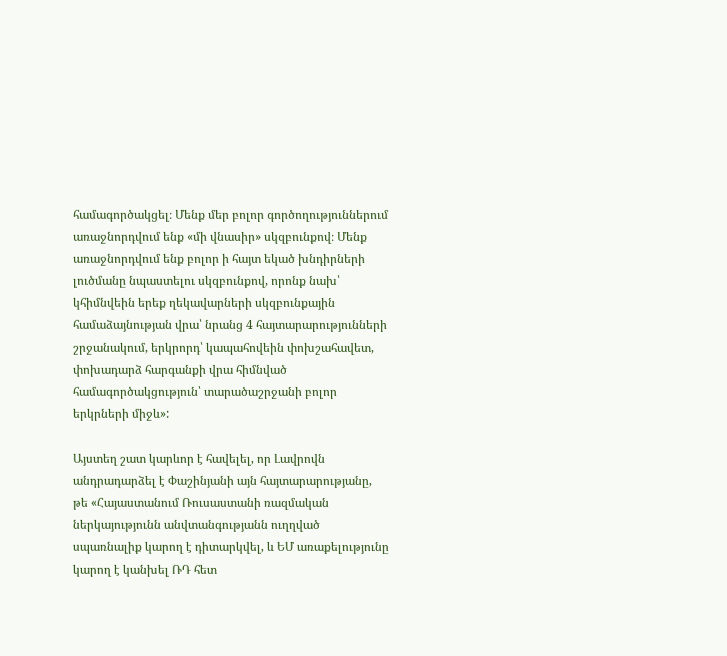համագործակցել։ Մենք մեր բոլոր գործողություններում առաջնորդվում ենք «մի վնասիր» սկզբունքով։ Մենք առաջնորդվում ենք բոլոր ի հայտ եկած խնդիրների լուծմանը նպաստելու սկզբունքով, որոնք նախ՝ կհիմնվեին երեք ղեկավարների սկզբունքային համաձայնության վրա՝ նրանց 4 հայտարարությունների շրջանակում, երկրորդ՝ կապահովեին փոխշահավետ, փոխադարձ հարգանքի վրա հիմնված համագործակցություն՝ տարածաշրջանի բոլոր երկրների միջև»:

Այստեղ շատ կարևոր է հավելել, որ Լավրովն անդրադարձել է Փաշինյանի այն հայտարարությանը, թե «Հայաստանում Ռուսաստանի ռազմական ներկայությունն անվտանգությանն ուղղված սպառնալիք կարող է դիտարկվել, և ԵՄ առաքելությունը կարող է կանխել ՌԴ հետ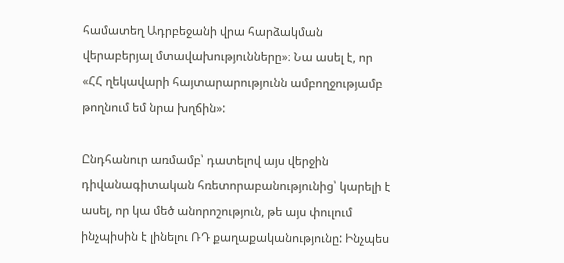համատեղ Ադրբեջանի վրա հարձակման վերաբերյալ մտավախությունները»։ Նա ասել է, որ «ՀՀ ղեկավարի հայտարարությունն ամբողջությամբ թողնում եմ նրա խղճին»:

Ընդհանուր առմամբ՝ դատելով այս վերջին դիվանագիտական հռետորաբանությունից՝ կարելի է ասել, որ կա մեծ անորոշություն, թե այս փուլում ինչպիսին է լինելու ՌԴ քաղաքականությունը: Ինչպես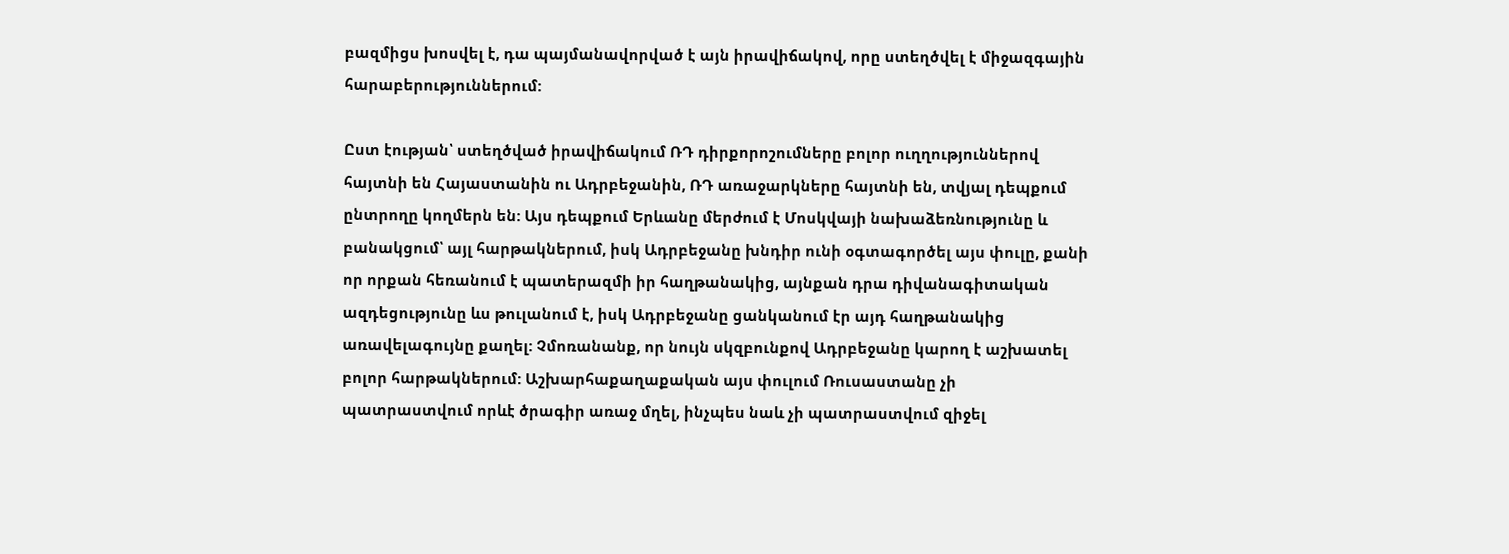բազմիցս խոսվել է, դա պայմանավորված է այն իրավիճակով, որը ստեղծվել է միջազգային հարաբերություններում:

Ըստ էության՝ ստեղծված իրավիճակում ՌԴ դիրքորոշումները բոլոր ուղղություններով հայտնի են Հայաստանին ու Ադրբեջանին, ՌԴ առաջարկները հայտնի են, տվյալ դեպքում ընտրողը կողմերն են: Այս դեպքում Երևանը մերժում է Մոսկվայի նախաձեռնությունը և բանակցում՝ այլ հարթակներում, իսկ Ադրբեջանը խնդիր ունի օգտագործել այս փուլը, քանի որ որքան հեռանում է պատերազմի իր հաղթանակից, այնքան դրա դիվանագիտական ազդեցությունը ևս թուլանում է, իսկ Ադրբեջանը ցանկանում էր այդ հաղթանակից առավելագույնը քաղել: Չմոռանանք, որ նույն սկզբունքով Ադրբեջանը կարող է աշխատել բոլոր հարթակներում: Աշխարհաքաղաքական այս փուլում Ռուսաստանը չի պատրաստվում որևէ ծրագիր առաջ մղել, ինչպես նաև չի պատրաստվում զիջել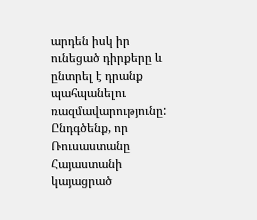արդեն իսկ իր ունեցած դիրքերը և ընտրել է դրանք պահպանելու ռազմավարությունը: Ընդգծենք, որ Ռուսաստանը Հայաստանի կայացրած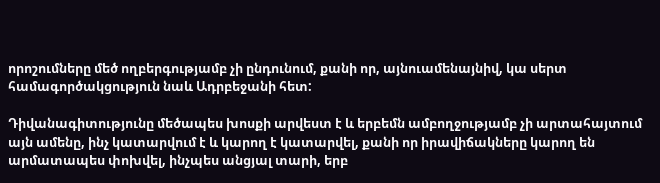որոշումները մեծ ողբերգությամբ չի ընդունում, քանի որ, այնուամենայնիվ, կա սերտ համագործակցություն նաև Ադրբեջանի հետ:

Դիվանագիտությունը մեծապես խոսքի արվեստ է և երբեմն ամբողջությամբ չի արտահայտում այն ամենը, ինչ կատարվում է և կարող է կատարվել, քանի որ իրավիճակները կարող են արմատապես փոխվել, ինչպես անցյալ տարի, երբ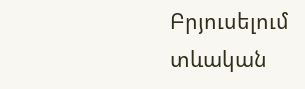Բրյուսելում տևական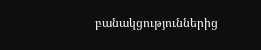բանակցություններից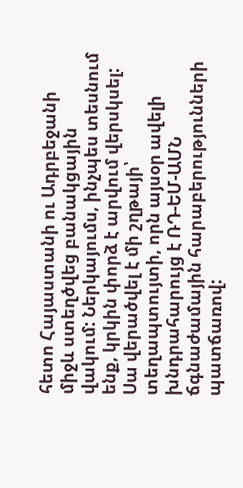հետո Հայաստանի ու Ադրբեջանի միջև ստեղծվեց բանակցային վակում: Ներկայումս, ինչպես տեսնում ենք, կրկին փորձ է արվում վերսկսել: Սա վերածվել է մի շղթայի՝ տեղապտույտի, որն այսօր ավելի խնդրահարույց է ՌԴ-ԵՄ-ԱՄՆ ճգնաժամային հարաբերությունների պատճառով: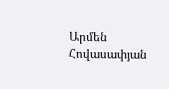Արմեն Հովասափյան